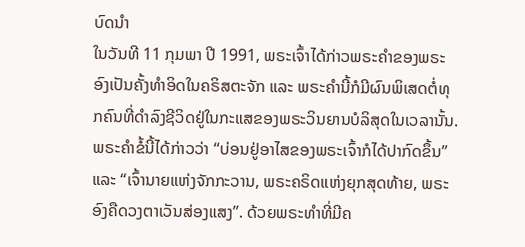ບົດນໍາ
ໃນວັນທີ 11 ກຸມພາ ປີ 1991, ພຣະເຈົ້າໄດ້ກ່າວພຣະຄຳຂອງພຣະອົງເປັນຄັ້ງທຳອິດໃນຄຣິສຕະຈັກ ແລະ ພຣະຄຳນີ້ກໍມີຜົນພິເສດຕໍ່ທຸກຄົນທີ່ດຳລົງຊີວິດຢູ່ໃນກະແສຂອງພຣະວິນຍານບໍລິສຸດໃນເວລານັ້ນ. ພຣະຄຳຂໍ້ນີ້ໄດ້ກ່າວວ່າ “ບ່ອນຢູ່ອາໄສຂອງພຣະເຈົ້າກໍໄດ້ປາກົດຂຶ້ນ” ແລະ “ເຈົ້ານາຍແຫ່ງຈັກກະວານ, ພຣະຄຣິດແຫ່ງຍຸກສຸດທ້າຍ, ພຣະອົງຄືດວງຕາເວັນສ່ອງແສງ”. ດ້ວຍພຣະທຳທີ່ມີຄ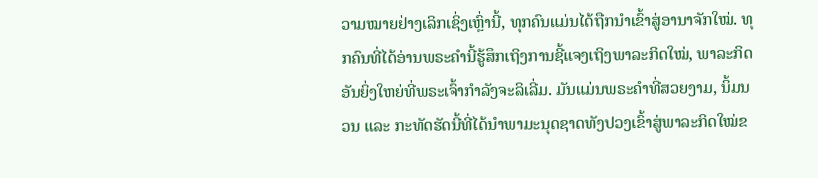ວາມໝາຍຢ່າງເລິກເຊິ່ງເຫຼົ່ານີ້, ທຸກຄົນແມ່ນໄດ້ຖືກນໍາເຂົ້າສູ່ອານາຈັກໃໝ່. ທຸກຄົນທີ່ໄດ້ອ່ານພຣະຄຳນີ້ຮູ້ສຶກເຖິງການຊີ້ແຈງເຖິງພາລະກິດໃໝ່, ພາລະກິດອັນຍິ່ງໃຫຍ່ທີ່ພຣະເຈົ້າກຳລັງຈະລິເລີ່ມ. ມັນແມ່ນພຣະຄຳທີ່ສວຍງາມ, ນິ້ມນວນ ແລະ ກະທັດຮັດນີ້ທີ່ໄດ້ນໍາພາມະນຸດຊາດທັງປວງເຂົ້າສູ່ພາລະກິດໃໝ່ຂ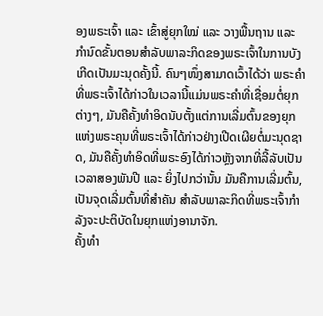ອງພຣະເຈົ້າ ແລະ ເຂົ້າສູ່ຍຸກໃໝ່ ແລະ ວາງພື້ນຖານ ແລະ ກຳນົດຂັ້ນຕອນສຳລັບພາລະກິດຂອງພຣະເຈົ້າໃນການບັງເກີດເປັນມະນຸດຄັ້ງນີ້. ຄົນໆໜຶ່ງສາມາດເວົ້າໄດ້ວ່າ ພຣະຄຳທີ່ພຣະເຈົ້າໄດ້ກ່າວໃນເວລານີ້ແມ່ນພຣະຄຳທີ່ເຊື່ອມຕໍ່ຍຸກຕ່າງໆ, ມັນຄືຄັ້ງທຳອິດນັບຕັ້ງແຕ່ການເລີ່ມຕົ້ນຂອງຍຸກແຫ່ງພຣະຄຸນທີ່ພຣະເຈົ້າໄດ້ກ່າວຢ່າງເປີດເຜີຍຕໍ່ມະນຸດຊາດ, ມັນຄືຄັ້ງທຳອິດທີ່ພຣະອົງໄດ້ກ່າວຫຼັງຈາກທີ່ລີ້ລັບເປັນເວລາສອງພັນປີ ແລະ ຍິ່ງໄປກວ່ານັ້ນ ມັນຄືການເລີ່ມຕົ້ນ, ເປັນຈຸດເລີ່ມຕົ້ນທີ່ສຳຄັນ ສຳລັບພາລະກິດທີ່ພຣະເຈົ້າກຳລັງຈະປະຕິບັດໃນຍຸກແຫ່ງອານາຈັກ.
ຄັ້ງທຳ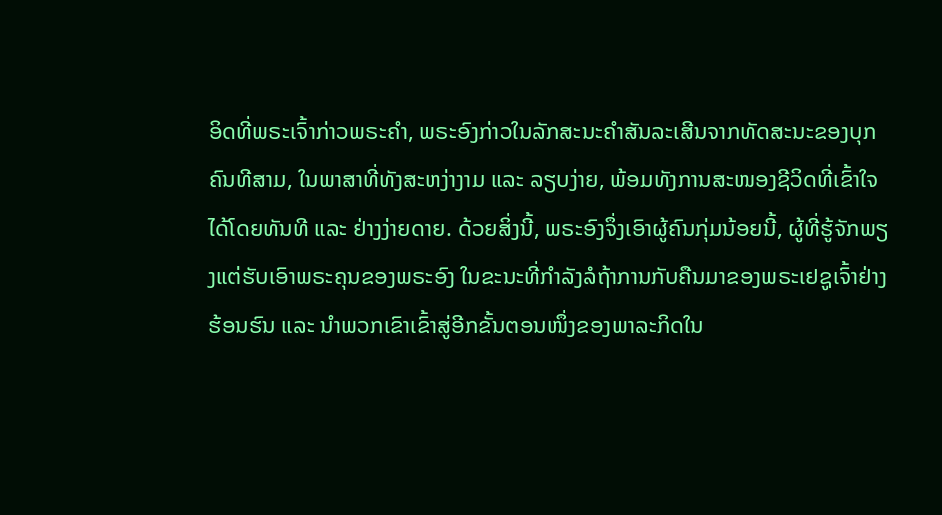ອິດທີ່ພຣະເຈົ້າກ່າວພຣະຄຳ, ພຣະອົງກ່າວໃນລັກສະນະຄຳສັນລະເສີນຈາກທັດສະນະຂອງບຸກຄົນທີສາມ, ໃນພາສາທີ່ທັງສະຫງ່າງາມ ແລະ ລຽບງ່າຍ, ພ້ອມທັງການສະໜອງຊີວິດທີ່ເຂົ້າໃຈໄດ້ໂດຍທັນທີ ແລະ ຢ່າງງ່າຍດາຍ. ດ້ວຍສິ່ງນີ້, ພຣະອົງຈຶ່ງເອົາຜູ້ຄົນກຸ່ມນ້ອຍນີ້, ຜູ້ທີ່ຮູ້ຈັກພຽງແຕ່ຮັບເອົາພຣະຄຸນຂອງພຣະອົງ ໃນຂະນະທີ່ກຳລັງລໍຖ້າການກັບຄືນມາຂອງພຣະເຢຊູເຈົ້າຢ່າງຮ້ອນຮົນ ແລະ ນໍາພວກເຂົາເຂົ້າສູ່ອີກຂັ້ນຕອນໜຶ່ງຂອງພາລະກິດໃນ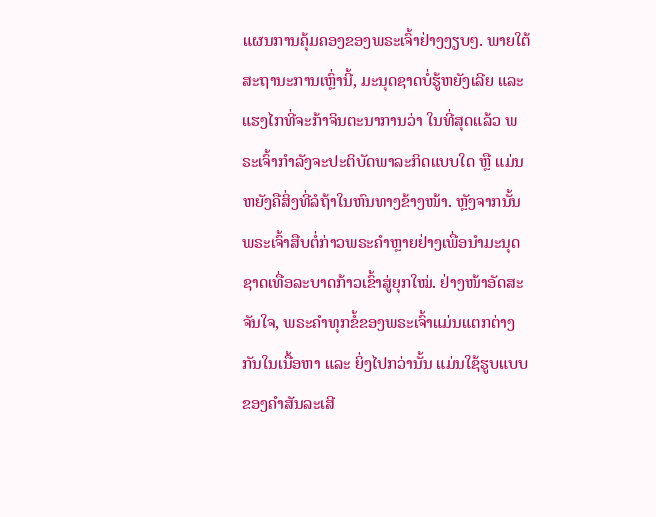ແຜນການຄຸ້ມຄອງຂອງພຣະເຈົ້າຢ່າງງຽບໆ. ພາຍໃຕ້ສະຖານະການເຫຼົ່ານີ້, ມະນຸດຊາດບໍ່ຮູ້ຫຍັງເລີຍ ແລະ ແຮງໄກທີ່ຈະກ້າຈິນຕະນາການວ່າ ໃນທີ່ສຸດແລ້ວ ພຣະເຈົ້າກຳລັງຈະປະຕິບັດພາລະກິດແບບໃດ ຫຼື ແມ່ນຫຍັງຄືສິ່ງທີ່ລໍຖ້າໃນຫົນທາງຂ້າງໜ້າ. ຫຼັງຈາກນັ້ນ ພຣະເຈົ້າສືບຕໍ່ກ່າວພຣະຄຳຫຼາຍຢ່າງເພື່ອນໍາມະນຸດຊາດເທື່ອລະບາດກ້າວເຂົ້າສູ່ຍຸກໃໝ່. ຢ່າງໜ້າອັດສະຈັນໃຈ, ພຣະຄຳທຸກຂໍ້ຂອງພຣະເຈົ້າແມ່ນແຕກຕ່າງກັນໃນເນື້ອຫາ ແລະ ຍິ່ງໄປກວ່ານັ້ນ ແມ່ນໃຊ້ຮູບແບບຂອງຄຳສັນລະເສີ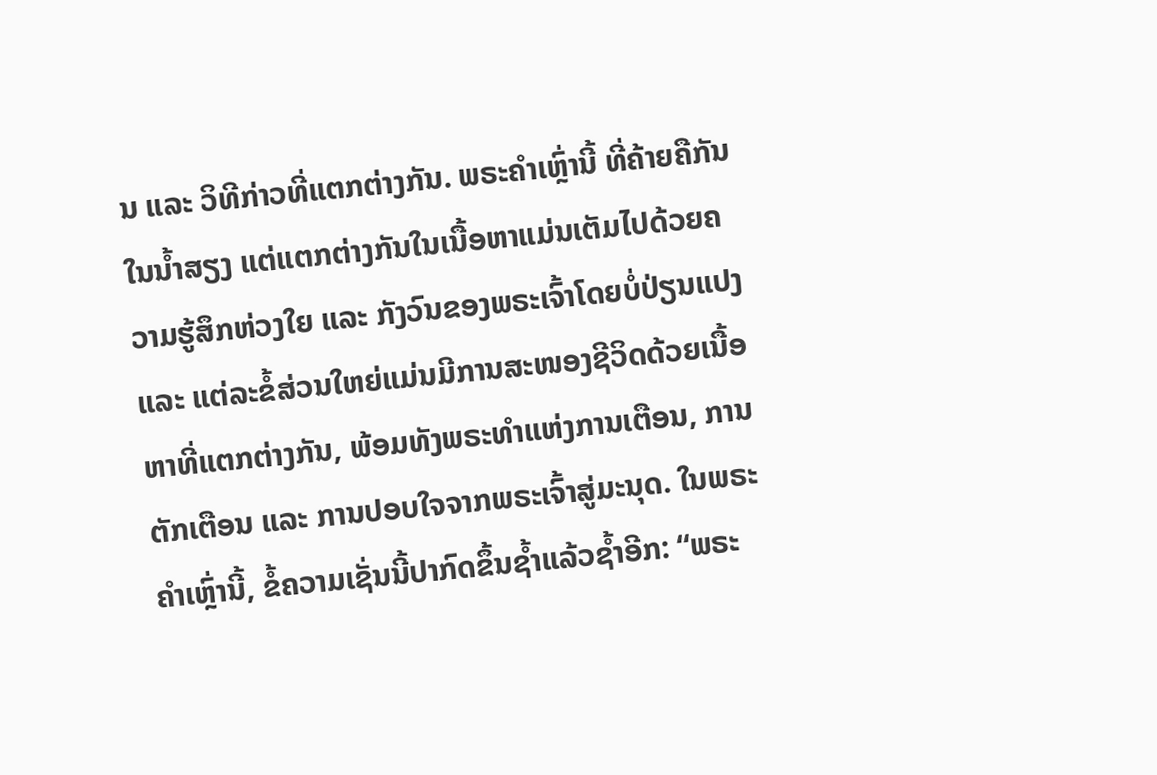ນ ແລະ ວິທີກ່າວທີ່ແຕກຕ່າງກັນ. ພຣະຄຳເຫຼົ່ານີ້ ທີ່ຄ້າຍຄືກັນໃນນໍ້າສຽງ ແຕ່ແຕກຕ່າງກັນໃນເນື້ອຫາແມ່ນເຕັມໄປດ້ວຍຄວາມຮູ້ສຶກຫ່ວງໃຍ ແລະ ກັງວົນຂອງພຣະເຈົ້າໂດຍບໍ່ປ່ຽນແປງ ແລະ ແຕ່ລະຂໍ້ສ່ວນໃຫຍ່ແມ່ນມີການສະໜອງຊີວິດດ້ວຍເນື້ອຫາທີ່ແຕກຕ່າງກັນ, ພ້ອມທັງພຣະທຳແຫ່ງການເຕືອນ, ການຕັກເຕືອນ ແລະ ການປອບໃຈຈາກພຣະເຈົ້າສູ່ມະນຸດ. ໃນພຣະຄຳເຫຼົ່ານີ້, ຂໍ້ຄວາມເຊັ່ນນີ້ປາກົດຂຶ້ນຊໍ້າແລ້ວຊໍ້າອີກ: “ພຣະ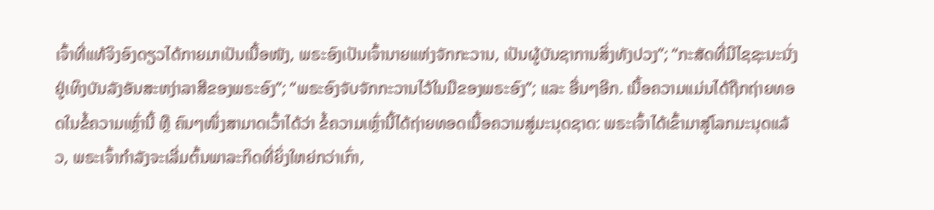ເຈົ້າທີ່ແທ້ຈິງອົງດຽວໄດ້ກາຍມາເປັນເນື້ອໜັງ, ພຣະອົງເປັນເຈົ້ານາຍແຫ່ງຈັກກະວານ, ເປັນຜູ້ບັນຊາການສິ່ງທັງປວງ”; “ກະສັດທີ່ມີໄຊຊະນະນັ່ງຢູ່ເທິງບັນລັງອັນສະຫງ່າລາສີຂອງພຣະອົງ”; “ພຣະອົງຈັບຈັກກະວານໄວ້ໃນມືຂອງພຣະອົງ”; ແລະ ອື່ນໆອີກ. ເນື້ອຄວາມແມ່ນໄດ້ຖືກຖ່າຍທອດໃນຂໍ້ຄວາມເຫຼົ່ານີ້ ຫຼື ຄົນໆໜຶ່ງສາມາດເວົ້າໄດ້ວ່າ ຂໍ້ຄວາມເຫຼົ່ານີ້ໄດ້ຖ່າຍທອດເນື້ອຄວາມສູ່ມະນຸດຊາດ: ພຣະເຈົ້າໄດ້ເຂົ້າມາສູ່ໂລກມະນຸດແລ້ວ, ພຣະເຈົ້າກຳລັງຈະເລີ່ມຕົ້ນພາລະກິດທີ່ຍິ່ງໃຫຍ່ກວ່າເກົ່າ,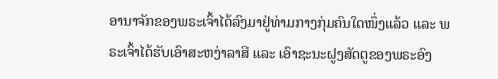ອານາຈັກຂອງພຣະເຈົ້າໄດ້ລົງມາຢູ່ທ່າມກາງກຸ່ມຄົນໃດໜຶ່ງແລ້ວ ແລະ ພຣະເຈົ້າໄດ້ຮັບເອົາສະຫງ່າລາສີ ແລະ ເອົາຊະນະຝູງສັດຕູຂອງພຣະອົງ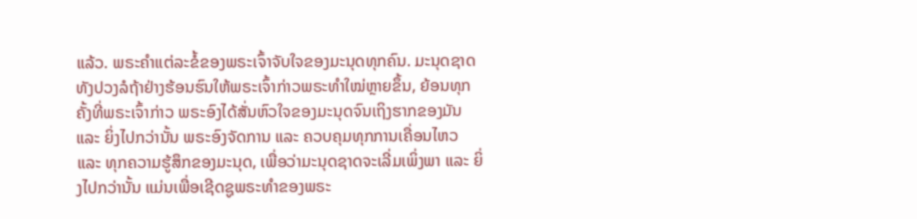ແລ້ວ. ພຣະຄຳແຕ່ລະຂໍ້ຂອງພຣະເຈົ້າຈັບໃຈຂອງມະນຸດທຸກຄົນ. ມະນຸດຊາດທັງປວງລໍຖ້າຢ່າງຮ້ອນຮົນໃຫ້ພຣະເຈົ້າກ່າວພຣະທຳໃໝ່ຫຼາຍຂຶ້ນ, ຍ້ອນທຸກຄັ້ງທີ່ພຣະເຈົ້າກ່າວ ພຣະອົງໄດ້ສັ່ນຫົວໃຈຂອງມະນຸດຈົນເຖິງຮາກຂອງມັນ ແລະ ຍິ່ງໄປກວ່ານັ້ນ ພຣະອົງຈັດການ ແລະ ຄວບຄຸມທຸກການເຄື່ອນໄຫວ ແລະ ທຸກຄວາມຮູ້ສຶກຂອງມະນຸດ, ເພື່ອວ່າມະນຸດຊາດຈະເລີ່ມເພິ່ງພາ ແລະ ຍິ່ງໄປກວ່ານັ້ນ ແມ່ນເພື່ອເຊີດຊູພຣະທຳຂອງພຣະ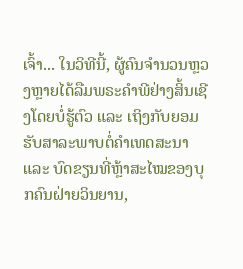ເຈົ້າ... ໃນວິທີນີ້, ຜູ້ຄົນຈຳນວນຫຼວງຫຼາຍໄດ້ລືມພຣະຄຳພີຢ່າງສິ້ນເຊີງໂດຍບໍ່ຮູ້ຕົວ ແລະ ເຖິງກັບຍອມຮັບສາລະພາບຕໍ່ຄຳເທດສະນາ ແລະ ບົດຂຽນທີ່ຫຼ້າສະໄໝຂອງບຸກຄົນຝ່າຍວິນຍານ,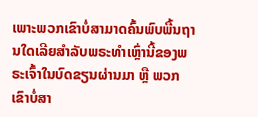ເພາະພວກເຂົາບໍ່ສາມາດຄົ້ນພົບພື້ນຖານໃດເລີຍສຳລັບພຣະທຳເຫຼົ່ານີ້ຂອງພຣະເຈົ້າໃນບົດຂຽນຜ່ານມາ ຫຼື ພວກເຂົາບໍ່ສາ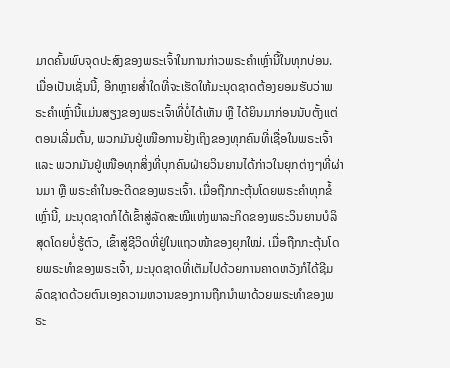ມາດຄົ້ນພົບຈຸດປະສົງຂອງພຣະເຈົ້າໃນການກ່າວພຣະຄຳເຫຼົ່ານີ້ໃນທຸກບ່ອນ. ເມື່ອເປັນເຊັ່ນນີ້, ອີກຫຼາຍສໍ່າໃດທີ່ຈະເຮັດໃຫ້ມະນຸດຊາດຕ້ອງຍອມຮັບວ່າພຣະຄຳເຫຼົ່ານີ້ແມ່ນສຽງຂອງພຣະເຈົ້າທີ່ບໍ່ໄດ້ເຫັນ ຫຼື ໄດ້ຍິນມາກ່ອນນັບຕັ້ງແຕ່ຕອນເລີ່ມຕົ້ນ, ພວກມັນຢູ່ເໜືອການຢັ່ງເຖິງຂອງທຸກຄົນທີ່ເຊື່ອໃນພຣະເຈົ້າ ແລະ ພວກມັນຢູ່ເໜືອທຸກສິ່ງທີ່ບຸກຄົນຝ່າຍວິນຍານໄດ້ກ່າວໃນຍຸກຕ່າງໆທີ່ຜ່ານມາ ຫຼື ພຣະຄຳໃນອະດີດຂອງພຣະເຈົ້າ. ເມື່ອຖືກກະຕຸ້ນໂດຍພຣະຄໍາທຸກຂໍ້ເຫຼົ່ານີ້, ມະນຸດຊາດກໍໄດ້ເຂົ້າສູ່ລັດສະໝີແຫ່ງພາລະກິດຂອງພຣະວິນຍານບໍລິສຸດໂດຍບໍ່ຮູ້ຕົວ, ເຂົ້າສູ່ຊີວິດທີ່ຢູ່ໃນແຖວໜ້າຂອງຍຸກໃໝ່. ເມື່ອຖືກກະຕຸ້ນໂດຍພຣະທຳຂອງພຣະເຈົ້າ, ມະນຸດຊາດທີ່ເຕັມໄປດ້ວຍການຄາດຫວັງກໍໄດ້ຊີມລົດຊາດດ້ວຍຕົນເອງຄວາມຫວານຂອງການຖືກນໍາພາດ້ວຍພຣະທຳຂອງພຣະ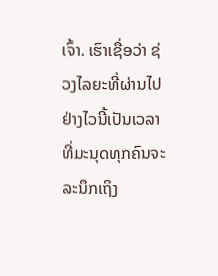ເຈົ້າ. ເຮົາເຊື່ອວ່າ ຊ່ວງໄລຍະທີ່ຜ່ານໄປຢ່າງໄວນີ້ເປັນເວລາທີ່ມະນຸດທຸກຄົນຈະລະນຶກເຖິງ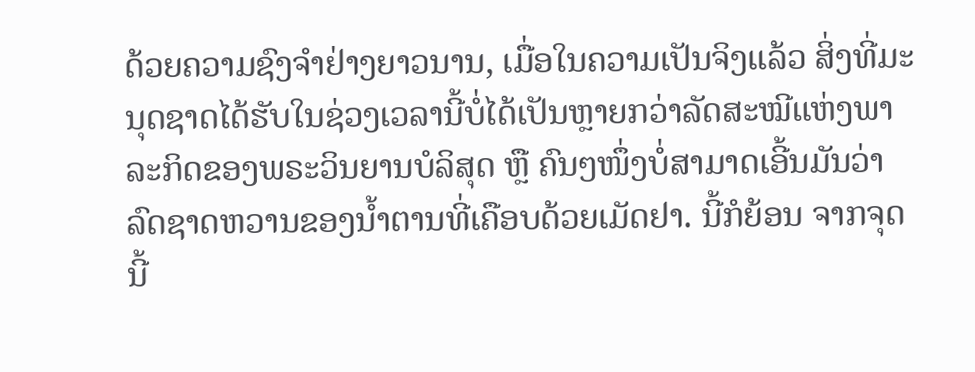ດ້ວຍຄວາມຊົງຈໍາຢ່າງຍາວນານ, ເມື່ອໃນຄວາມເປັນຈິງແລ້ວ ສິ່ງທີ່ມະນຸດຊາດໄດ້ຮັບໃນຊ່ວງເວລານີ້ບໍ່ໄດ້ເປັນຫຼາຍກວ່າລັດສະໝີແຫ່ງພາລະກິດຂອງພຣະວິນຍານບໍລິສຸດ ຫຼື ຄົນໆໜຶ່ງບໍ່ສາມາດເອີ້ນມັນວ່າ ລົດຊາດຫວານຂອງນໍ້າຕານທີ່ເຄືອບດ້ວຍເມັດຢາ. ນີ້ກໍຍ້ອນ ຈາກຈຸດນີ້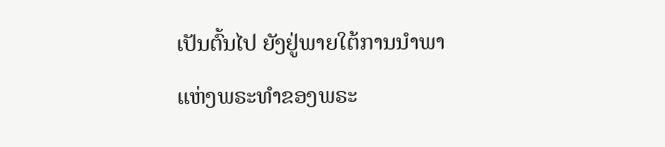ເປັນຕົ້ນໄປ ຍັງຢູ່ພາຍໃຕ້ການນໍາພາແຫ່ງພຣະທຳຂອງພຣະ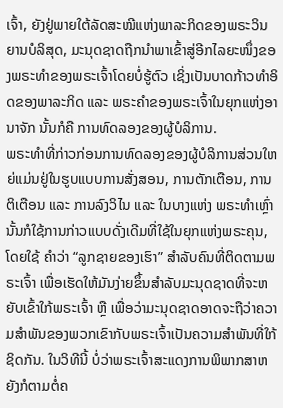ເຈົ້າ, ຍັງຢູ່ພາຍໃຕ້ລັດສະໝີແຫ່ງພາລະກິດຂອງພຣະວິນຍານບໍລິສຸດ, ມະນຸດຊາດຖືກນໍາພາເຂົ້າສູ່ອີກໄລຍະໜຶ່ງຂອງພຣະທຳຂອງພຣະເຈົ້າໂດຍບໍ່ຮູ້ຕົວ ເຊິ່ງເປັນບາດກ້າວທຳອິດຂອງພາລະກິດ ແລະ ພຣະຄຳຂອງພຣະເຈົ້າໃນຍຸກແຫ່ງອານາຈັກ ນັ້ນກໍຄື ການທົດລອງຂອງຜູ້ບໍລິການ.
ພຣະທຳທີ່ກ່າວກ່ອນການທົດລອງຂອງຜູ້ບໍລິການສ່ວນໃຫຍ່ແມ່ນຢູ່ໃນຮູບແບບການສັ່ງສອນ, ການຕັກເຕືອນ, ການຕິເຕືອນ ແລະ ການລົງວິໄນ ແລະ ໃນບາງແຫ່ງ ພຣະທໍາເຫຼົ່ານັ້ນກໍໃຊ້ການກ່າວແບບດັ່ງເດີມທີ່ໃຊ້ໃນຍຸກແຫ່ງພຣະຄຸນ, ໂດຍໃຊ້ ຄໍາວ່າ “ລູກຊາຍຂອງເຮົາ” ສຳລັບຄົນທີ່ຕິດຕາມພຣະເຈົ້າ ເພື່ອເຮັດໃຫ້ມັນງ່າຍຂຶ້ນສຳລັບມະນຸດຊາດທີ່ຈະຫຍັບເຂົ້າໃກ້ພຣະເຈົ້າ ຫຼື ເພື່ອວ່າມະນຸດຊາດອາດຈະຖືວ່າຄວາມສຳພັນຂອງພວກເຂົາກັບພຣະເຈົ້າເປັນຄວາມສຳພັນທີ່ໃກ້ຊິດກັນ. ໃນວິທີນີ້ ບໍ່ວ່າພຣະເຈົ້າສະແດງການພິພາກສາຫຍັງກໍຕາມຕໍ່ຄ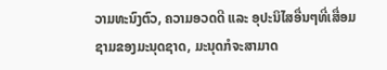ວາມທະນົງຕົວ, ຄວາມອວດດີ ແລະ ອຸປະນິໄສອື່ນໆທີ່ເສື່ອມຊາມຂອງມະນຸດຊາດ, ມະນຸດກໍຈະສາມາດ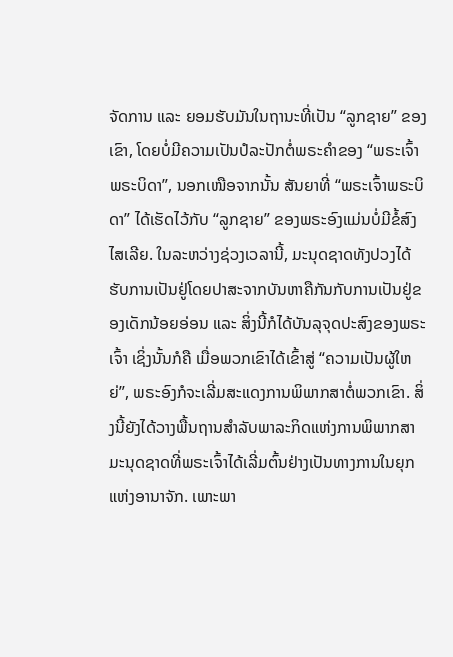ຈັດການ ແລະ ຍອມຮັບມັນໃນຖານະທີ່ເປັນ “ລູກຊາຍ” ຂອງເຂົາ, ໂດຍບໍ່ມີຄວາມເປັນປໍລະປັກຕໍ່ພຣະຄຳຂອງ “ພຣະເຈົ້າພຣະບິດາ”, ນອກເໜືອຈາກນັ້ນ ສັນຍາທີ່ “ພຣະເຈົ້າພຣະບິດາ” ໄດ້ເຮັດໄວ້ກັບ “ລູກຊາຍ” ຂອງພຣະອົງແມ່ນບໍ່ມີຂໍ້ສົງໄສເລີຍ. ໃນລະຫວ່າງຊ່ວງເວລານີ້, ມະນຸດຊາດທັງປວງໄດ້ຮັບການເປັນຢູ່ໂດຍປາສະຈາກບັນຫາຄືກັນກັບການເປັນຢູ່ຂອງເດັກນ້ອຍອ່ອນ ແລະ ສິ່ງນີ້ກໍໄດ້ບັນລຸຈຸດປະສົງຂອງພຣະເຈົ້າ ເຊິ່ງນັ້ນກໍຄື ເມື່ອພວກເຂົາໄດ້ເຂົ້າສູ່ “ຄວາມເປັນຜູ້ໃຫຍ່”, ພຣະອົງກໍຈະເລີ່ມສະແດງການພິພາກສາຕໍ່ພວກເຂົາ. ສິ່ງນີ້ຍັງໄດ້ວາງພື້ນຖານສຳລັບພາລະກິດແຫ່ງການພິພາກສາມະນຸດຊາດທີ່ພຣະເຈົ້າໄດ້ເລີ່ມຕົ້ນຢ່າງເປັນທາງການໃນຍຸກແຫ່ງອານາຈັກ. ເພາະພາ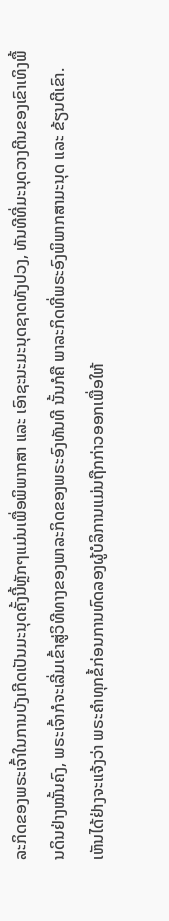ລະກິດຂອງພຣະເຈົ້າໃນການບັງເກີດເປັນມະນຸດຄັ້ງນີ້ຫຼັກໆແມ່ນເພື່ອພິພາກສາ ແລະ ເອົາຊະນະມະນຸດຊາດທັງປວງ, ທັນທີທີ່ມະນຸດວາງຕີນຂອງເຂົາເທິງພື້ນດິນຢ່າງໝັ້ນຄົງ, ພຣະເຈົ້າກໍຈະເລີ່ມເຂົ້າສູ່ວິທີທາງຂອງພາລະກິດຂອງພຣະອົງທັນທີ ນັ້ນກໍຄື ພາລະກິດທີ່ພຣະອົງພິພາກສາມະນຸດ ແລະ ຂ້ຽນຕີເຂົາ. ເຫັນໄດ້ຢ່າງຈະແຈ້ງວ່າ ພຣະຄຳທຸກຂໍ້ກ່ອນການທົດລອງຜູ້ບໍລິການແມ່ນຖືກກ່າວອອກເພື່ອໃຫ້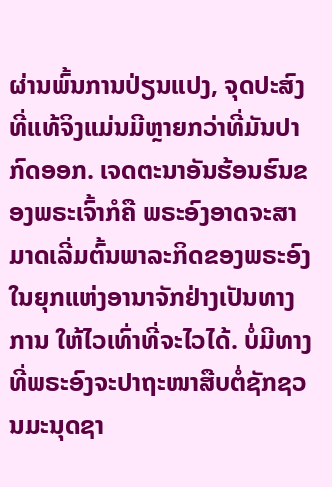ຜ່ານພົ້ນການປ່ຽນແປງ, ຈຸດປະສົງທີ່ແທ້ຈິງແມ່ນມີຫຼາຍກວ່າທີ່ມັນປາກົດອອກ. ເຈດຕະນາອັນຮ້ອນຮົນຂອງພຣະເຈົ້າກໍຄື ພຣະອົງອາດຈະສາມາດເລີ່ມຕົ້ນພາລະກິດຂອງພຣະອົງໃນຍຸກແຫ່ງອານາຈັກຢ່າງເປັນທາງການ ໃຫ້ໄວເທົ່າທີ່ຈະໄວໄດ້. ບໍ່ມີທາງທີ່ພຣະອົງຈະປາຖະໜາສືບຕໍ່ຊັກຊວນມະນຸດຊາ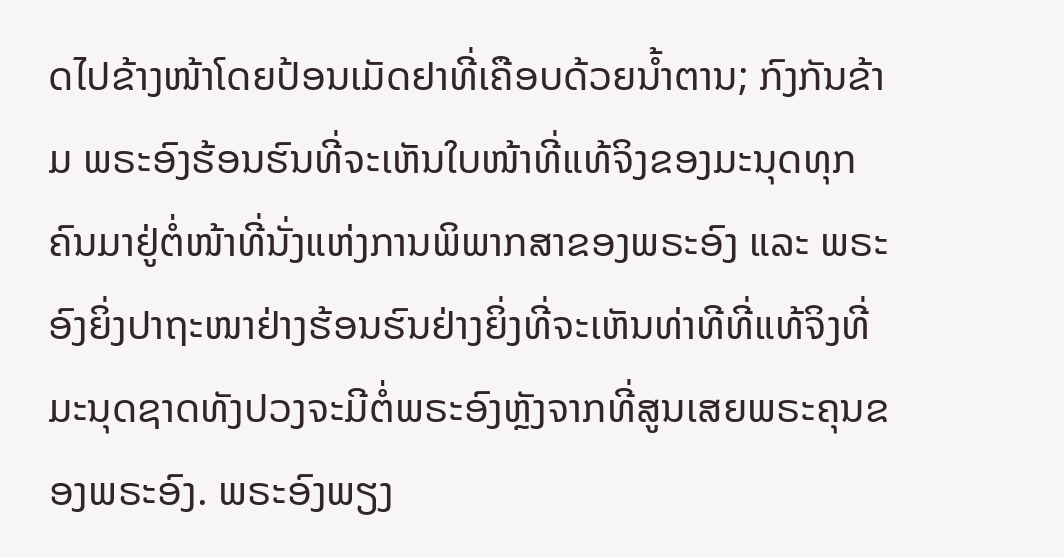ດໄປຂ້າງໜ້າໂດຍປ້ອນເມັດຢາທີ່ເຄືອບດ້ວຍນໍ້າຕານ; ກົງກັນຂ້າມ ພຣະອົງຮ້ອນຮົນທີ່ຈະເຫັນໃບໜ້າທີ່ແທ້ຈິງຂອງມະນຸດທຸກຄົນມາຢູ່ຕໍ່ໜ້າທີ່ນັ່ງແຫ່ງການພິພາກສາຂອງພຣະອົງ ແລະ ພຣະອົງຍິ່ງປາຖະໜາຢ່າງຮ້ອນຮົນຢ່າງຍິ່ງທີ່ຈະເຫັນທ່າທີທີ່ແທ້ຈິງທີ່ມະນຸດຊາດທັງປວງຈະມີຕໍ່ພຣະອົງຫຼັງຈາກທີ່ສູນເສຍພຣະຄຸນຂອງພຣະອົງ. ພຣະອົງພຽງ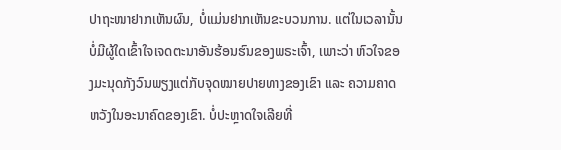ປາຖະໜາຢາກເຫັນຜົນ, ບໍ່ແມ່ນຢາກເຫັນຂະບວນການ. ແຕ່ໃນເວລານັ້ນ ບໍ່ມີຜູ້ໃດເຂົ້າໃຈເຈດຕະນາອັນຮ້ອນຮົນຂອງພຣະເຈົ້າ, ເພາະວ່າ ຫົວໃຈຂອງມະນຸດກັງວົນພຽງແຕ່ກັບຈຸດໝາຍປາຍທາງຂອງເຂົາ ແລະ ຄວາມຄາດຫວັງໃນອະນາຄົດຂອງເຂົາ. ບໍ່ປະຫຼາດໃຈເລີຍທີ່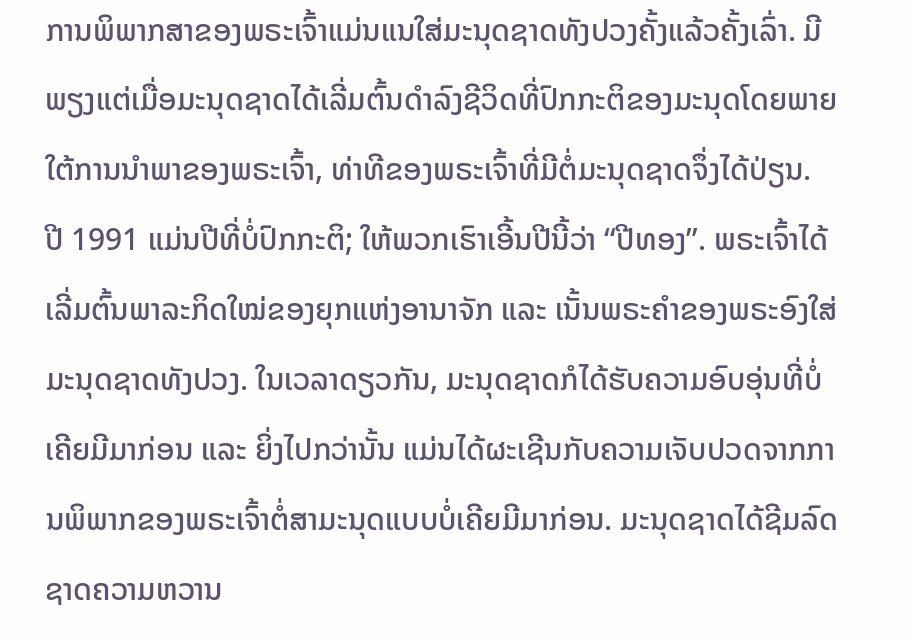ການພິພາກສາຂອງພຣະເຈົ້າແມ່ນແນໃສ່ມະນຸດຊາດທັງປວງຄັ້ງແລ້ວຄັ້ງເລົ່າ. ມີພຽງແຕ່ເມື່ອມະນຸດຊາດໄດ້ເລີ່ມຕົ້ນດຳລົງຊີວິດທີ່ປົກກະຕິຂອງມະນຸດໂດຍພາຍໃຕ້ການນໍາພາຂອງພຣະເຈົ້າ, ທ່າທີຂອງພຣະເຈົ້າທີ່ມີຕໍ່ມະນຸດຊາດຈຶ່ງໄດ້ປ່ຽນ.
ປີ 1991 ແມ່ນປີທີ່ບໍ່ປົກກະຕິ; ໃຫ້ພວກເຮົາເອີ້ນປີນີ້ວ່າ “ປີທອງ”. ພຣະເຈົ້າໄດ້ເລີ່ມຕົ້ນພາລະກິດໃໝ່ຂອງຍຸກແຫ່ງອານາຈັກ ແລະ ເນັ້ນພຣະຄຳຂອງພຣະອົງໃສ່ມະນຸດຊາດທັງປວງ. ໃນເວລາດຽວກັນ, ມະນຸດຊາດກໍໄດ້ຮັບຄວາມອົບອຸ່ນທີ່ບໍ່ເຄີຍມີມາກ່ອນ ແລະ ຍິ່ງໄປກວ່ານັ້ນ ແມ່ນໄດ້ຜະເຊີນກັບຄວາມເຈັບປວດຈາກການພິພາກຂອງພຣະເຈົ້າຕໍ່ສາມະນຸດແບບບໍ່ເຄີຍມີມາກ່ອນ. ມະນຸດຊາດໄດ້ຊີມລົດຊາດຄວາມຫວານ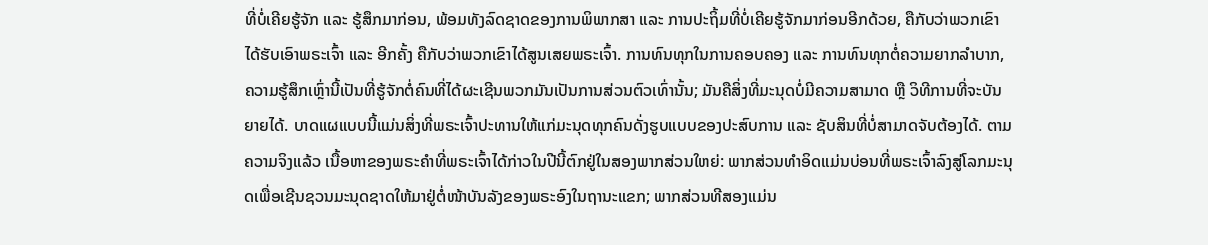ທີ່ບໍ່ເຄີຍຮູ້ຈັກ ແລະ ຮູ້ສຶກມາກ່ອນ, ພ້ອມທັງລົດຊາດຂອງການພິພາກສາ ແລະ ການປະຖິ້ມທີ່ບໍ່ເຄີຍຮູ້ຈັກມາກ່ອນອີກດ້ວຍ, ຄືກັບວ່າພວກເຂົາໄດ້ຮັບເອົາພຣະເຈົ້າ ແລະ ອີກຄັ້ງ ຄືກັບວ່າພວກເຂົາໄດ້ສູນເສຍພຣະເຈົ້າ. ການທົນທຸກໃນການຄອບຄອງ ແລະ ການທົນທຸກຕໍ່ຄວາມຍາກລໍາບາກ, ຄວາມຮູ້ສຶກເຫຼົ່ານີ້ເປັນທີ່ຮູ້ຈັກຕໍ່ຄົນທີ່ໄດ້ຜະເຊີນພວກມັນເປັນການສ່ວນຕົວເທົ່ານັ້ນ; ມັນຄືສິ່ງທີ່ມະນຸດບໍ່ມີຄວາມສາມາດ ຫຼື ວິທີການທີ່ຈະບັນຍາຍໄດ້. ບາດແຜແບບນີ້ແມ່ນສິ່ງທີ່ພຣະເຈົ້າປະທານໃຫ້ແກ່ມະນຸດທຸກຄົນດັ່ງຮູບແບບຂອງປະສົບການ ແລະ ຊັບສິນທີ່ບໍ່ສາມາດຈັບຕ້ອງໄດ້. ຕາມຄວາມຈິງແລ້ວ ເນື້ອຫາຂອງພຣະຄຳທີ່ພຣະເຈົ້າໄດ້ກ່າວໃນປີນີ້ຕົກຢູ່ໃນສອງພາກສ່ວນໃຫຍ່: ພາກສ່ວນທຳອິດແມ່ນບ່ອນທີ່ພຣະເຈົ້າລົງສູ່ໂລກມະນຸດເພື່ອເຊີນຊວນມະນຸດຊາດໃຫ້ມາຢູ່ຕໍ່ໜ້າບັນລັງຂອງພຣະອົງໃນຖານະແຂກ; ພາກສ່ວນທີສອງແມ່ນ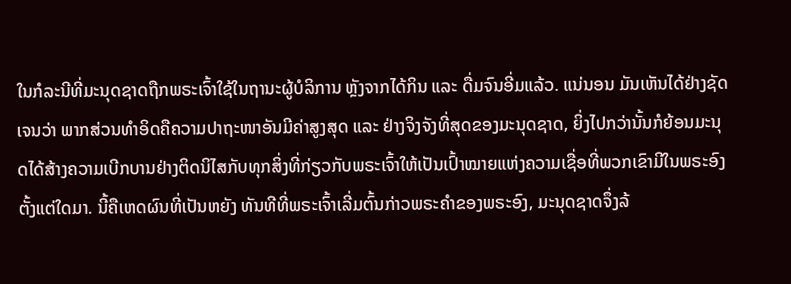ໃນກໍລະນີທີ່ມະນຸດຊາດຖືກພຣະເຈົ້າໃຊ້ໃນຖານະຜູ້ບໍລິການ ຫຼັງຈາກໄດ້ກິນ ແລະ ດື່ມຈົນອີ່ມແລ້ວ. ແນ່ນອນ ມັນເຫັນໄດ້ຢ່າງຊັດເຈນວ່າ ພາກສ່ວນທຳອິດຄືຄວາມປາຖະໜາອັນມີຄ່າສູງສຸດ ແລະ ຢ່າງຈິງຈັງທີ່ສຸດຂອງມະນຸດຊາດ, ຍິ່ງໄປກວ່ານັ້ນກໍຍ້ອນມະນຸດໄດ້ສ້າງຄວາມເບີກບານຢ່າງຕິດນິໄສກັບທຸກສິ່ງທີ່ກ່ຽວກັບພຣະເຈົ້າໃຫ້ເປັນເປົ້າໝາຍແຫ່ງຄວາມເຊື່ອທີ່ພວກເຂົາມີໃນພຣະອົງຕັ້ງແຕ່ໃດມາ. ນີ້ຄືເຫດຜົນທີ່ເປັນຫຍັງ ທັນທີທີ່ພຣະເຈົ້າເລີ່ມຕົ້ນກ່າວພຣະຄຳຂອງພຣະອົງ, ມະນຸດຊາດຈຶ່ງລ້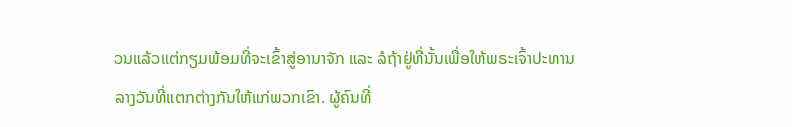ວນແລ້ວແຕ່ກຽມພ້ອມທີ່ຈະເຂົ້າສູ່ອານາຈັກ ແລະ ລໍຖ້າຢູ່ທີ່ນັ້ນເພື່ອໃຫ້ພຣະເຈົ້າປະທານລາງວັນທີ່ແຕກຕ່າງກັນໃຫ້ແກ່ພວກເຂົາ. ຜູ້ຄົນທີ່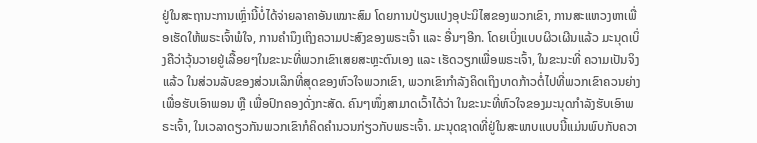ຢູ່ໃນສະຖານະການເຫຼົ່ານີ້ບໍ່ໄດ້ຈ່າຍລາຄາອັນເໝາະສົມ ໂດຍການປ່ຽນແປງອຸປະນິໄສຂອງພວກເຂົາ, ການສະແຫວງຫາເພື່ອເຮັດໃຫ້ພຣະເຈົ້າພໍໃຈ, ການຄຳນຶງເຖິງຄວາມປະສົງຂອງພຣະເຈົ້າ ແລະ ອື່ນໆອີກ. ໂດຍເບິ່ງແບບຜິວເຜີນແລ້ວ ມະນຸດເບິ່ງຄືວ່າວຸ້ນວາຍຢູ່ເລື້ອຍໆໃນຂະນະທີ່ພວກເຂົາເສຍສະຫຼະຕົນເອງ ແລະ ເຮັດວຽກເພື່ອພຣະເຈົ້າ, ໃນຂະນະທີ່ ຄວາມເປັນຈິງແລ້ວ ໃນສ່ວນລັບຂອງສ່ວນເລິກທີ່ສຸດຂອງຫົວໃຈພວກເຂົາ, ພວກເຂົາກຳລັງຄິດເຖິງບາດກ້າວຕໍ່ໄປທີ່ພວກເຂົາຄວນຍ່າງເພື່ອຮັບເອົາພອນ ຫຼື ເພື່ອປົກຄອງດັ່ງກະສັດ. ຄົນໆໜຶ່ງສາມາດເວົ້າໄດ້ວ່າ ໃນຂະນະທີ່ຫົວໃຈຂອງມະນຸດກຳລັງຮັບເອົາພຣະເຈົ້າ, ໃນເວລາດຽວກັນພວກເຂົາກໍຄິດຄຳນວນກ່ຽວກັບພຣະເຈົ້າ. ມະນຸດຊາດທີ່ຢູ່ໃນສະພາບແບບນີ້ແມ່ນພົບກັບຄວາ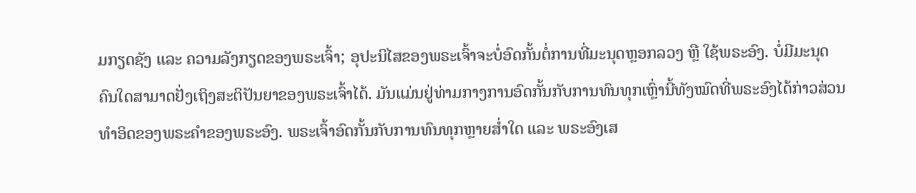ມກຽດຊັງ ແລະ ຄວາມລັງກຽດຂອງພຣະເຈົ້າ; ອຸປະນິໄສຂອງພຣະເຈົ້າຈະບໍ່ອົດກັ້ນຕໍ່ການທີ່ມະນຸດຫຼອກລວງ ຫຼື ໃຊ້ພຣະອົງ. ບໍ່ມີມະນຸດຄົນໃດສາມາດຢັ່ງເຖິງສະຕິປັນຍາຂອງພຣະເຈົ້າໄດ້. ມັນແມ່ນຢູ່ທ່າມກາງການອົດກັ້ນກັບການທົນທຸກເຫຼົ່ານີ້ທັງໝົດທີ່ພຣະອົງໄດ້ກ່າວສ່ວນທຳອິດຂອງພຣະຄຳຂອງພຣະອົງ. ພຣະເຈົ້າອົດກັ້ນກັບການທົນທຸກຫຼາຍສໍ່າໃດ ແລະ ພຣະອົງເສ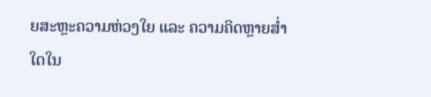ຍສະຫຼະຄວາມຫ່ວງໃຍ ແລະ ຄວາມຄິດຫຼາຍສໍ່າໃດໃນ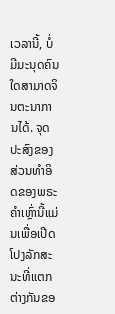ເວລານີ້, ບໍ່ມີມະນຸດຄົນໃດສາມາດຈິນຕະນາການໄດ້. ຈຸດປະສົງຂອງສ່ວນທຳອິດຂອງພຣະຄຳເຫຼົ່ານີ້ແມ່ນເພື່ອເປີດໂປງລັກສະນະທີ່ແຕກຕ່າງກັນຂອ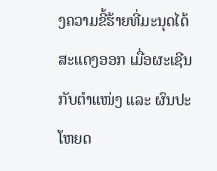ງຄວາມຂີ້ຮ້າຍທີ່ມະນຸດໄດ້ສະແດງອອກ ເມື່ອຜະເຊີນກັບຕໍາແໜ່ງ ແລະ ຜົນປະໂຫຍດ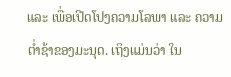ແລະ ເພື່ອເປີດໂປງຄວາມໂລພາ ແລະ ຄວາມຕໍ່າຊ້າຂອງມະນຸດ. ເຖິງແມ່ນວ່າ ໃນ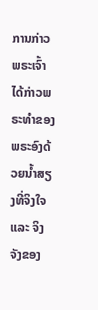ການກ່າວ ພຣະເຈົ້າໄດ້ກ່າວພຣະທຳຂອງພຣະອົງດ້ວຍນໍ້າສຽງທີ່ຈິງໃຈ ແລະ ຈິງຈັງຂອງ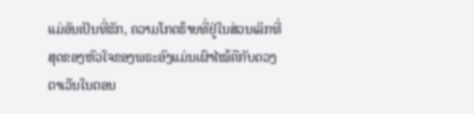ແມ່ອັນເປັນທີ່ຮັກ, ຄວາມໂກດຮ້າຍທີ່ຢູ່ໃນສ່ວນເລິກທີ່ສຸດຂອງຫົວໃຈຂອງພຣະອົງແມ່ນເຜົາໄໝ້ຄືກັບດວງຕາເວັນໃນຕອນ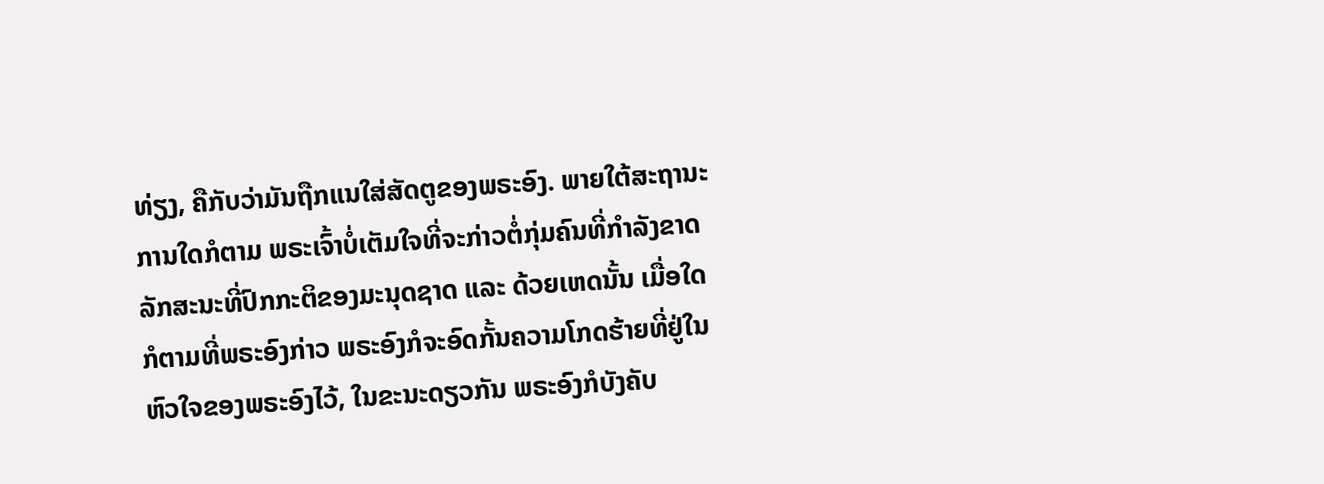ທ່ຽງ, ຄືກັບວ່າມັນຖືກແນໃສ່ສັດຕູຂອງພຣະອົງ. ພາຍໃຕ້ສະຖານະການໃດກໍຕາມ ພຣະເຈົ້າບໍ່ເຕັມໃຈທີ່ຈະກ່າວຕໍ່ກຸ່ມຄົນທີ່ກຳລັງຂາດລັກສະນະທີ່ປົກກະຕິຂອງມະນຸດຊາດ ແລະ ດ້ວຍເຫດນັ້ນ ເມື່ອໃດກໍຕາມທີ່ພຣະອົງກ່າວ ພຣະອົງກໍຈະອົດກັ້ນຄວາມໂກດຮ້າຍທີ່ຢູ່ໃນຫົວໃຈຂອງພຣະອົງໄວ້, ໃນຂະນະດຽວກັນ ພຣະອົງກໍບັງຄັບ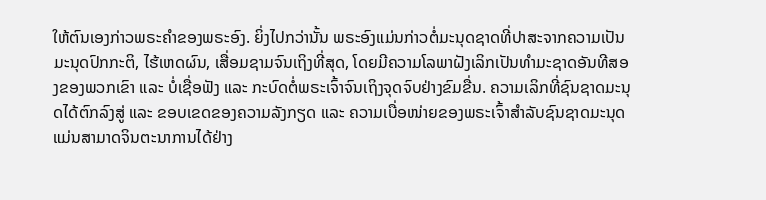ໃຫ້ຕົນເອງກ່າວພຣະຄຳຂອງພຣະອົງ. ຍິ່ງໄປກວ່ານັ້ນ ພຣະອົງແມ່ນກ່າວຕໍ່ມະນຸດຊາດທີ່ປາສະຈາກຄວາມເປັນມະນຸດປົກກະຕິ, ໄຮ້ເຫດຜົນ, ເສື່ອມຊາມຈົນເຖິງທີ່ສຸດ, ໂດຍມີຄວາມໂລພາຝັງເລິກເປັນທຳມະຊາດອັນທີສອງຂອງພວກເຂົາ ແລະ ບໍ່ເຊື່ອຟັງ ແລະ ກະບົດຕໍ່ພຣະເຈົ້າຈົນເຖິງຈຸດຈົບຢ່າງຂົມຂື່ນ. ຄວາມເລິກທີ່ຊົນຊາດມະນຸດໄດ້ຕົກລົງສູ່ ແລະ ຂອບເຂດຂອງຄວາມລັງກຽດ ແລະ ຄວາມເບື່ອໜ່າຍຂອງພຣະເຈົ້າສຳລັບຊົນຊາດມະນຸດແມ່ນສາມາດຈິນຕະນາການໄດ້ຢ່າງ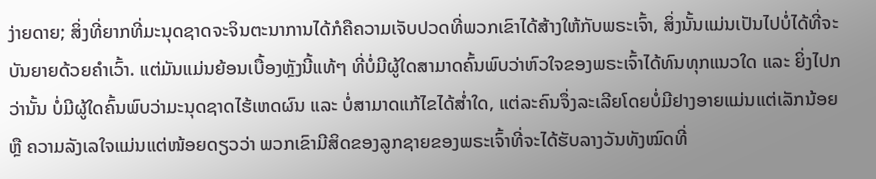ງ່າຍດາຍ; ສິ່ງທີ່ຍາກທີ່ມະນຸດຊາດຈະຈິນຕະນາການໄດ້ກໍຄືຄວາມເຈັບປວດທີ່ພວກເຂົາໄດ້ສ້າງໃຫ້ກັບພຣະເຈົ້າ, ສິ່ງນັ້ນແມ່ນເປັນໄປບໍ່ໄດ້ທີ່ຈະບັນຍາຍດ້ວຍຄຳເວົ້າ. ແຕ່ມັນແມ່ນຍ້ອນເບື້ອງຫຼັງນີ້ແທ້ໆ ທີ່ບໍ່ມີຜູ້ໃດສາມາດຄົ້ນພົບວ່າຫົວໃຈຂອງພຣະເຈົ້າໄດ້ທົນທຸກແນວໃດ ແລະ ຍິ່ງໄປກວ່ານັ້ນ ບໍ່ມີຜູ້ໃດຄົ້ນພົບວ່າມະນຸດຊາດໄຮ້ເຫດຜົນ ແລະ ບໍ່ສາມາດແກ້ໄຂໄດ້ສໍ່າໃດ, ແຕ່ລະຄົນຈຶ່ງລະເລີຍໂດຍບໍ່ມີຢາງອາຍແມ່ນແຕ່ເລັກນ້ອຍ ຫຼື ຄວາມລັງເລໃຈແມ່ນແຕ່ໜ້ອຍດຽວວ່າ ພວກເຂົາມີສິດຂອງລູກຊາຍຂອງພຣະເຈົ້າທີ່ຈະໄດ້ຮັບລາງວັນທັງໝົດທີ່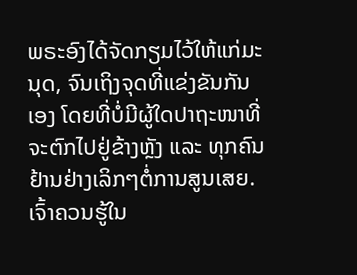ພຣະອົງໄດ້ຈັດກຽມໄວ້ໃຫ້ແກ່ມະນຸດ, ຈົນເຖິງຈຸດທີ່ແຂ່ງຂັນກັນເອງ ໂດຍທີ່ບໍ່ມີຜູ້ໃດປາຖະໜາທີ່ຈະຕົກໄປຢູ່ຂ້າງຫຼັງ ແລະ ທຸກຄົນຢ້ານຢ່າງເລິກໆຕໍ່ການສູນເສຍ. ເຈົ້າຄວນຮູ້ໃນ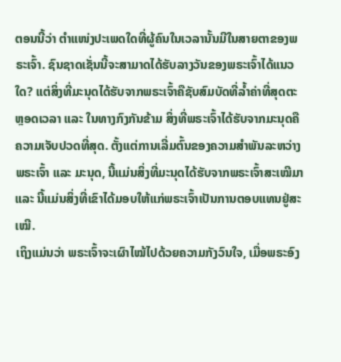ຕອນນີ້ວ່າ ຕໍາແໜ່ງປະເພດໃດທີ່ຜູ້ຄົນໃນເວລານັ້ນມີໃນສາຍຕາຂອງພຣະເຈົ້າ. ຊົນຊາດເຊັ່ນນີ້ຈະສາມາດໄດ້ຮັບລາງວັນຂອງພຣະເຈົ້າໄດ້ແນວໃດ? ແຕ່ສິ່ງທີ່ມະນຸດໄດ້ຮັບຈາກພຣະເຈົ້າຄືຊັບສົມບັດທີ່ລໍ້າຄ່າທີ່ສຸດຕະຫຼອດເວລາ ແລະ ໃນທາງກົງກັນຂ້າມ ສິ່ງທີ່ພຣະເຈົ້າໄດ້ຮັບຈາກມະນຸດຄືຄວາມເຈັບປວດທີ່ສຸດ. ຕັ້ງແຕ່ການເລີ່ມຕົ້ນຂອງຄວາມສຳພັນລະຫວ່າງພຣະເຈົ້າ ແລະ ມະນຸດ, ນີ້ແມ່ນສິ່ງທີ່ມະນຸດໄດ້ຮັບຈາກພຣະເຈົ້າສະເໝີມາ ແລະ ນີ້ແມ່ນສິ່ງທີ່ເຂົາໄດ້ມອບໃຫ້ແກ່ພຣະເຈົ້າເປັນການຕອບແທນຢູ່ສະເໝີ.
ເຖິງແມ່ນວ່າ ພຣະເຈົ້າຈະເຜົາໄໝ້ໄປດ້ວຍຄວາມກັງວົນໃຈ, ເມື່ອພຣະອົງ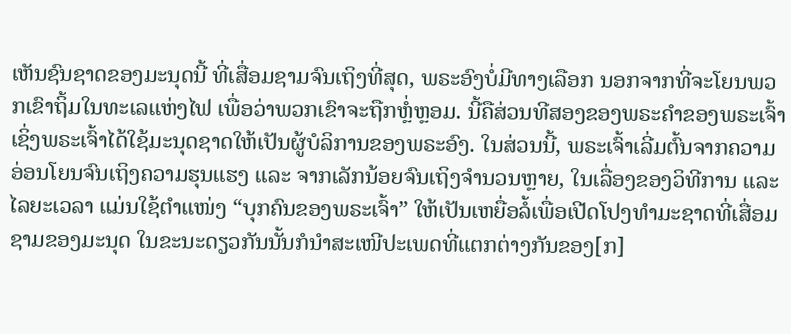ເຫັນຊົນຊາດຂອງມະນຸດນີ້ ທີ່ເສື່ອມຊາມຈົນເຖິງທີ່ສຸດ, ພຣະອົງບໍ່ມີທາງເລືອກ ນອກຈາກທີ່ຈະໂຍນພວກເຂົາຖິ້ມໃນທະເລແຫ່ງໄຟ ເພື່ອວ່າພວກເຂົາຈະຖືກຫຼໍ່ຫຼອມ. ນີ້ຄືສ່ວນທີສອງຂອງພຣະຄຳຂອງພຣະເຈົ້າ ເຊິ່ງພຣະເຈົ້າໄດ້ໃຊ້ມະນຸດຊາດໃຫ້ເປັນຜູ້ບໍລິການຂອງພຣະອົງ. ໃນສ່ວນນີ້, ພຣະເຈົ້າເລີ່ມຕົ້ນຈາກຄວາມອ່ອນໂຍນຈົນເຖິງຄວາມຮຸນແຮງ ແລະ ຈາກເລັກນ້ອຍຈົນເຖິງຈຳນວນຫຼາຍ, ໃນເລື່ອງຂອງວິທີການ ແລະ ໄລຍະເວລາ ແມ່ນໃຊ້ຕໍາແໜ່ງ “ບຸກຄົນຂອງພຣະເຈົ້າ” ໃຫ້ເປັນເຫຍື່ອລໍ້ເພື່ອເປີດໂປງທຳມະຊາດທີ່ເສື່ອມຊາມຂອງມະນຸດ ໃນຂະນະດຽວກັນນັ້ນກໍນໍາສະເໜີປະເພດທີ່ແຕກຕ່າງກັນຂອງ[ກ]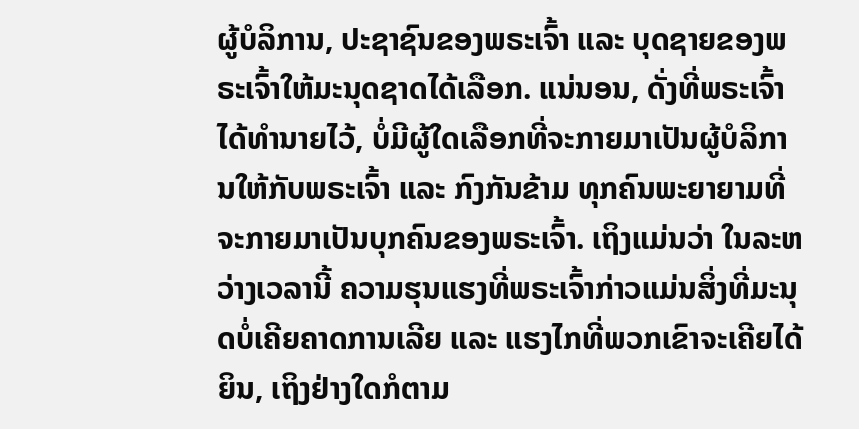ຜູ້ບໍລິການ, ປະຊາຊົນຂອງພຣະເຈົ້າ ແລະ ບຸດຊາຍຂອງພຣະເຈົ້າໃຫ້ມະນຸດຊາດໄດ້ເລືອກ. ແນ່ນອນ, ດັ່ງທີ່ພຣະເຈົ້າໄດ້ທຳນາຍໄວ້, ບໍ່ມີຜູ້ໃດເລືອກທີ່ຈະກາຍມາເປັນຜູ້ບໍລິການໃຫ້ກັບພຣະເຈົ້າ ແລະ ກົງກັນຂ້າມ ທຸກຄົນພະຍາຍາມທີ່ຈະກາຍມາເປັນບຸກຄົນຂອງພຣະເຈົ້າ. ເຖິງແມ່ນວ່າ ໃນລະຫວ່າງເວລານີ້ ຄວາມຮຸນແຮງທີ່ພຣະເຈົ້າກ່າວແມ່ນສິ່ງທີ່ມະນຸດບໍ່ເຄີຍຄາດການເລີຍ ແລະ ແຮງໄກທີ່ພວກເຂົາຈະເຄີຍໄດ້ຍິນ, ເຖິງຢ່າງໃດກໍຕາມ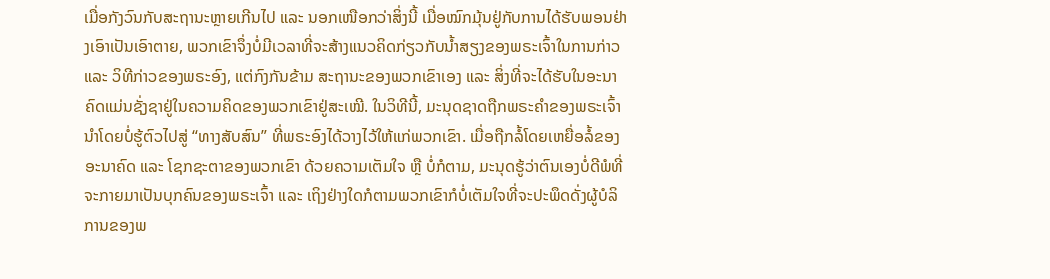ເມື່ອກັງວົນກັບສະຖານະຫຼາຍເກີນໄປ ແລະ ນອກເໜືອກວ່າສິ່ງນີ້ ເມື່ອໝົກມຸ້ນຢູ່ກັບການໄດ້ຮັບພອນຢ່າງເອົາເປັນເອົາຕາຍ, ພວກເຂົາຈຶ່ງບໍ່ມີເວລາທີ່ຈະສ້າງແນວຄິດກ່ຽວກັບນໍ້າສຽງຂອງພຣະເຈົ້າໃນການກ່າວ ແລະ ວິທີກ່າວຂອງພຣະອົງ, ແຕ່ກົງກັນຂ້າມ ສະຖານະຂອງພວກເຂົາເອງ ແລະ ສິ່ງທີ່ຈະໄດ້ຮັບໃນອະນາຄົດແມ່ນຊັ່ງຊາຢູ່ໃນຄວາມຄິດຂອງພວກເຂົາຢູ່ສະເໝີ. ໃນວິທີນີ້, ມະນຸດຊາດຖືກພຣະຄຳຂອງພຣະເຈົ້ານໍາໂດຍບໍ່ຮູ້ຕົວໄປສູ່ “ທາງສັບສົນ” ທີ່ພຣະອົງໄດ້ວາງໄວ້ໃຫ້ແກ່ພວກເຂົາ. ເມື່ອຖືກລໍ້ໂດຍເຫຍື່ອລໍ້ຂອງອະນາຄົດ ແລະ ໂຊກຊະຕາຂອງພວກເຂົາ ດ້ວຍຄວາມເຕັມໃຈ ຫຼື ບໍ່ກໍຕາມ, ມະນຸດຮູ້ວ່າຕົນເອງບໍ່ດີພໍທີ່ຈະກາຍມາເປັນບຸກຄົນຂອງພຣະເຈົ້າ ແລະ ເຖິງຢ່າງໃດກໍຕາມພວກເຂົາກໍບໍ່ເຕັມໃຈທີ່ຈະປະພຶດດັ່ງຜູ້ບໍລິການຂອງພ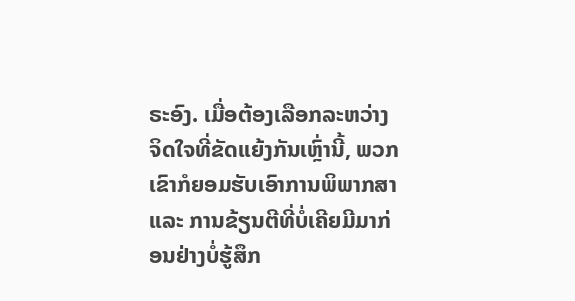ຣະອົງ. ເມື່ອຕ້ອງເລືອກລະຫວ່າງຈິດໃຈທີ່ຂັດແຍ້ງກັນເຫຼົ່ານີ້, ພວກເຂົາກໍຍອມຮັບເອົາການພິພາກສາ ແລະ ການຂ້ຽນຕີທີ່ບໍ່ເຄີຍມີມາກ່ອນຢ່າງບໍ່ຮູ້ສຶກ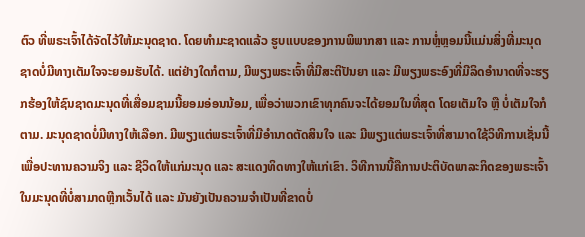ຕົວ ທີ່ພຣະເຈົ້າໄດ້ຈັດໄວ້ໃຫ້ມະນຸດຊາດ. ໂດຍທຳມະຊາດແລ້ວ ຮູບແບບຂອງການພິພາກສາ ແລະ ການຫຼໍ່ຫຼອມນີ້ແມ່ນສິ່ງທີ່ມະນຸດຊາດບໍ່ມີທາງເຕັມໃຈຈະຍອມຮັບໄດ້. ແຕ່ຢ່າງໃດກໍຕາມ, ມີພຽງພຣະເຈົ້າທີ່ມີສະຕິປັນຍາ ແລະ ມີພຽງພຣະອົງທີ່ມີລິດອຳນາດທີ່ຈະຮຽກຮ້ອງໃຫ້ຊົນຊາດມະນຸດທີ່ເສື່ອມຊາມນີ້ຍອມອ່ອນນ້ອມ, ເພື່ອວ່າພວກເຂົາທຸກຄົນຈະໄດ້ຍອມໃນທີ່ສຸດ ໂດຍເຕັມໃຈ ຫຼື ບໍ່ເຕັມໃຈກໍຕາມ. ມະນຸດຊາດບໍ່ມີທາງໃຫ້ເລືອກ. ມີພຽງແຕ່ພຣະເຈົ້າທີ່ມີອຳນາດຕັດສິນໃຈ ແລະ ມີພຽງແຕ່ພຣະເຈົ້າທີ່ສາມາດໃຊ້ວິທີການເຊັ່ນນີ້ເພື່ອປະທານຄວາມຈິງ ແລະ ຊີວິດໃຫ້ແກ່ມະນຸດ ແລະ ສະແດງທິດທາງໃຫ້ແກ່ເຂົາ. ວິທີການນີ້ຄືການປະຕິບັດພາລະກິດຂອງພຣະເຈົ້າໃນມະນຸດທີ່ບໍ່ສາມາດຫຼີກເວັ້ນໄດ້ ແລະ ມັນຍັງເປັນຄວາມຈຳເປັນທີ່ຂາດບໍ່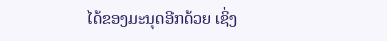ໄດ້ຂອງມະນຸດອີກດ້ວຍ ເຊິ່ງ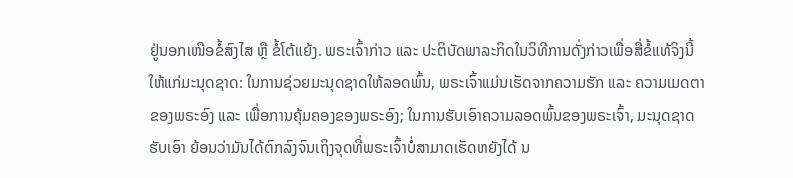ຢູ່ນອກເໜືອຂໍ້ສົງໄສ ຫຼື ຂໍ້ໂຕ້ແຍ້ງ. ພຣະເຈົ້າກ່າວ ແລະ ປະຕິບັດພາລະກິດໃນວິທີການດັ່ງກ່າວເພື່ອສື່ຂໍ້ແທ້ຈິງນີ້ໃຫ້ແກ່ມະນຸດຊາດ: ໃນການຊ່ວຍມະນຸດຊາດໃຫ້ລອດພົ້ນ, ພຣະເຈົ້າແມ່ນເຮັດຈາກຄວາມຮັກ ແລະ ຄວາມເມດຕາຂອງພຣະອົງ ແລະ ເພື່ອການຄຸ້ມຄອງຂອງພຣະອົງ; ໃນການຮັບເອົາຄວາມລອດພົ້ນຂອງພຣະເຈົ້າ, ມະນຸດຊາດຮັບເອົາ ຍ້ອນວ່າມັນໄດ້ຕົກລົງຈົນເຖິງຈຸດທີ່ພຣະເຈົ້າບໍ່ສາມາດເຮັດຫຍັງໄດ້ ນ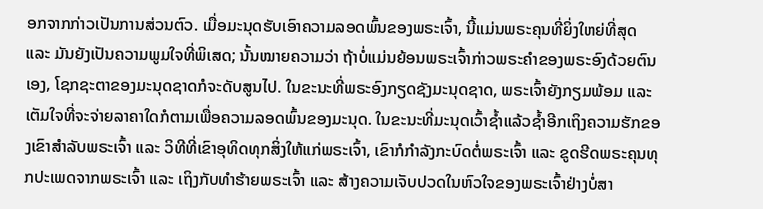ອກຈາກກ່າວເປັນການສ່ວນຕົວ. ເມື່ອມະນຸດຮັບເອົາຄວາມລອດພົ້ນຂອງພຣະເຈົ້າ, ນີ້ແມ່ນພຣະຄຸນທີ່ຍິ່ງໃຫຍ່ທີ່ສຸດ ແລະ ມັນຍັງເປັນຄວາມພູມໃຈທີ່ພິເສດ; ນັ້ນໝາຍຄວາມວ່າ ຖ້າບໍ່ແມ່ນຍ້ອນພຣະເຈົ້າກ່າວພຣະຄຳຂອງພຣະອົງດ້ວຍຕົນເອງ, ໂຊກຊະຕາຂອງມະນຸດຊາດກໍຈະດັບສູນໄປ. ໃນຂະນະທີ່ພຣະອົງກຽດຊັງມະນຸດຊາດ, ພຣະເຈົ້າຍັງກຽມພ້ອມ ແລະ ເຕັມໃຈທີ່ຈະຈ່າຍລາຄາໃດກໍຕາມເພື່ອຄວາມລອດພົ້ນຂອງມະນຸດ. ໃນຂະນະທີ່ມະນຸດເວົ້າຊໍ້າແລ້ວຊໍ້າອີກເຖິງຄວາມຮັກຂອງເຂົາສຳລັບພຣະເຈົ້າ ແລະ ວິທີທີ່ເຂົາອຸທິດທຸກສິ່ງໃຫ້ແກ່ພຣະເຈົ້າ, ເຂົາກໍກຳລັງກະບົດຕໍ່ພຣະເຈົ້າ ແລະ ຂູດຮີດພຣະຄຸນທຸກປະເພດຈາກພຣະເຈົ້າ ແລະ ເຖິງກັບທຳຮ້າຍພຣະເຈົ້າ ແລະ ສ້າງຄວາມເຈັບປວດໃນຫົວໃຈຂອງພຣະເຈົ້າຢ່າງບໍ່ສາ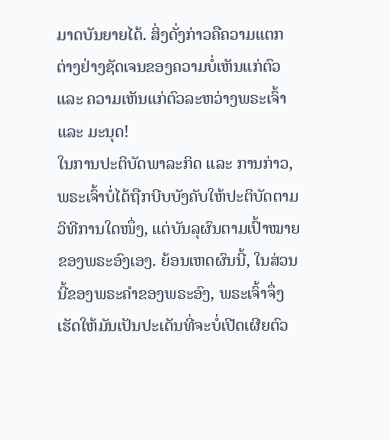ມາດບັນຍາຍໄດ້. ສິ່ງດັ່ງກ່າວຄືຄວາມແຕກຕ່າງຢ່າງຊັດເຈນຂອງຄວາມບໍ່ເຫັນແກ່ຕົວ ແລະ ຄວາມເຫັນແກ່ຕົວລະຫວ່າງພຣະເຈົ້າ ແລະ ມະນຸດ!
ໃນການປະຕິບັດພາລະກິດ ແລະ ການກ່າວ, ພຣະເຈົ້າບໍ່ໄດ້ຖືກບີບບັງຄັບໃຫ້ປະຕິບັດຕາມວິທີການໃດໜຶ່ງ, ແຕ່ບັນລຸຜົນຕາມເປົ້າໝາຍຂອງພຣະອົງເອງ. ຍ້ອນເຫດຜົນນີ້, ໃນສ່ວນນີ້ຂອງພຣະຄຳຂອງພຣະອົງ, ພຣະເຈົ້າຈຶ່ງເຮັດໃຫ້ມັນເປັນປະເດັນທີ່ຈະບໍ່ເປີດເຜີຍຕົວ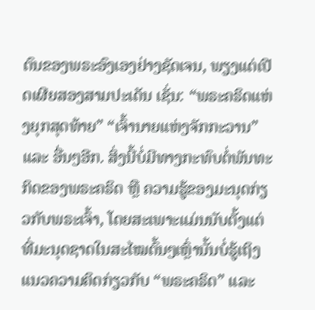ຕົນຂອງພຣະອົງເອງຢ່າງຊັດເຈນ, ພຽງແຕ່ເປີດເຜີຍສອງສາມປະເດັນ ເຊັ່ນ: “ພຣະຄຣິດແຫ່ງຍຸກສຸດທ້າຍ” “ເຈົ້ານາຍແຫ່ງຈັກກະວານ” ແລະ ອື່ນໆອີກ. ສິ່ງນີ້ບໍ່ມີທາງກະທົບຕໍ່ພັນທະກິດຂອງພຣະຄຣິດ ຫຼື ຄວາມຮູ້ຂອງມະນຸດກ່ຽວກັບພຣະເຈົ້າ, ໂດຍສະເພາະແມ່ນນັບຕັ້ງແຕ່ທີ່ມະນຸດຊາດໃນສະໄໝຕົ້ນໆເຫຼົ່ານັ້ນບໍ່ຮູ້ເຖິງແນວຄວາມຄິດກ່ຽວກັບ “ພຣະຄຣິດ” ແລະ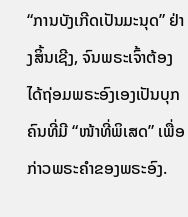“ການບັງເກີດເປັນມະນຸດ” ຢ່າງສິ້ນເຊີງ, ຈົນພຣະເຈົ້າຕ້ອງໄດ້ຖ່ອມພຣະອົງເອງເປັນບຸກຄົນທີ່ມີ “ໜ້າທີ່ພິເສດ” ເພື່ອກ່າວພຣະຄຳຂອງພຣະອົງ.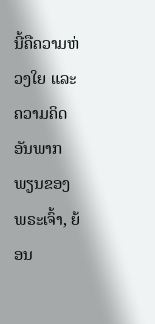ນີ້ຄືຄວາມຫ່ວງໃຍ ແລະ ຄວາມຄິດອັນພາກພຽນຂອງພຣະເຈົ້າ, ຍ້ອນ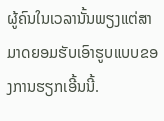ຜູ້ຄົນໃນເວລານັ້ນພຽງແຕ່ສາມາດຍອມຮັບເອົາຮູບແບບຂອງການຮຽກເອີ້ນນີ້.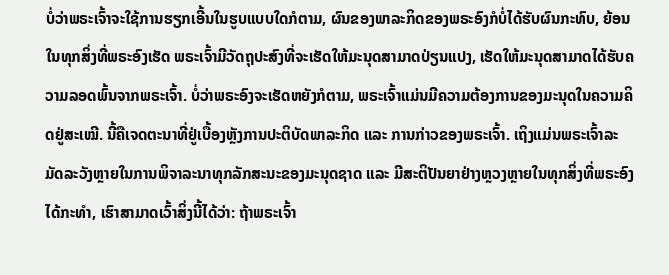ບໍ່ວ່າພຣະເຈົ້າຈະໃຊ້ການຮຽກເອີ້ນໃນຮູບແບບໃດກໍຕາມ, ຜົນຂອງພາລະກິດຂອງພຣະອົງກໍບໍ່ໄດ້ຮັບຜົນກະທົບ, ຍ້ອນໃນທຸກສິ່ງທີ່ພຣະອົງເຮັດ ພຣະເຈົ້າມີວັດຖຸປະສົງທີ່ຈະເຮັດໃຫ້ມະນຸດສາມາດປ່ຽນແປງ, ເຮັດໃຫ້ມະນຸດສາມາດໄດ້ຮັບຄວາມລອດພົ້ນຈາກພຣະເຈົ້າ. ບໍ່ວ່າພຣະອົງຈະເຮັດຫຍັງກໍຕາມ, ພຣະເຈົ້າແມ່ນມີຄວາມຕ້ອງການຂອງມະນຸດໃນຄວາມຄິດຢູ່ສະເໝີ. ນີ້ຄືເຈດຕະນາທີ່ຢູ່ເບື້ອງຫຼັງການປະຕິບັດພາລະກິດ ແລະ ການກ່າວຂອງພຣະເຈົ້າ. ເຖິງແມ່ນພຣະເຈົ້າລະມັດລະວັງຫຼາຍໃນການພິຈາລະນາທຸກລັກສະນະຂອງມະນຸດຊາດ ແລະ ມີສະຕິປັນຍາຢ່າງຫຼວງຫຼາຍໃນທຸກສິ່ງທີ່ພຣະອົງໄດ້ກະທຳ, ເຮົາສາມາດເວົ້າສິ່ງນີ້ໄດ້ວ່າ: ຖ້າພຣະເຈົ້າ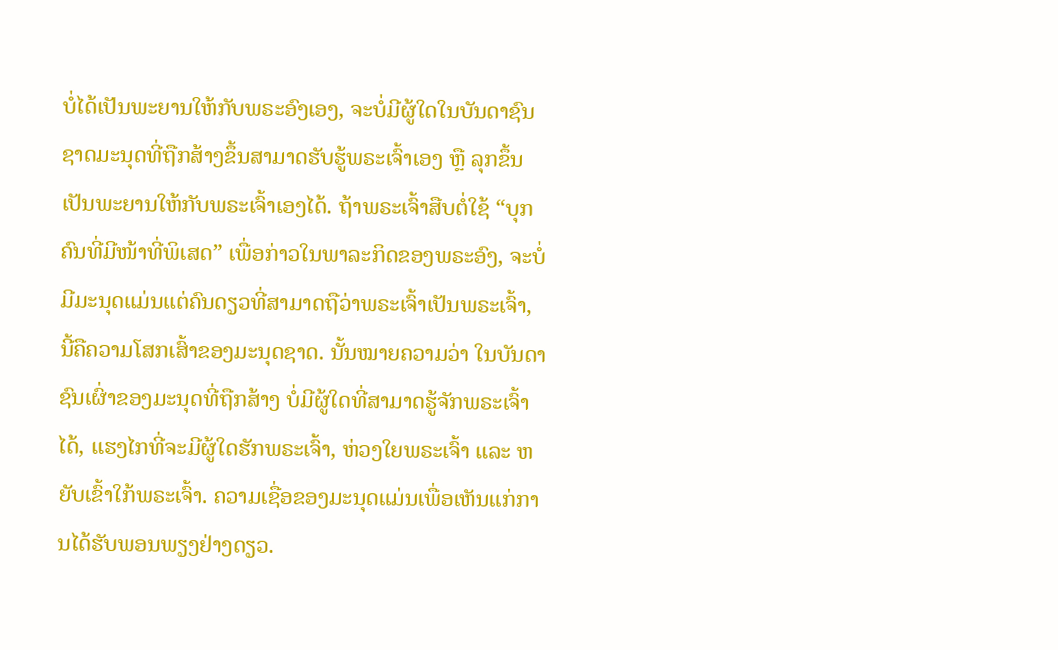ບໍ່ໄດ້ເປັນພະຍານໃຫ້ກັບພຣະອົງເອງ, ຈະບໍ່ມີຜູ້ໃດໃນບັນດາຊົນຊາດມະນຸດທີ່ຖືກສ້າງຂຶ້ນສາມາດຮັບຮູ້ພຣະເຈົ້າເອງ ຫຼື ລຸກຂຶ້ນເປັນພະຍານໃຫ້ກັບພຣະເຈົ້າເອງໄດ້. ຖ້າພຣະເຈົ້າສືບຕໍ່ໃຊ້ “ບຸກຄົນທີ່ມີໜ້າທີ່ພິເສດ” ເພື່ອກ່າວໃນພາລະກິດຂອງພຣະອົງ, ຈະບໍ່ມີມະນຸດແມ່ນແຕ່ຄົນດຽວທີ່ສາມາດຖືວ່າພຣະເຈົ້າເປັນພຣະເຈົ້າ, ນີ້ຄືຄວາມໂສກເສົ້າຂອງມະນຸດຊາດ. ນັ້ນໝາຍຄວາມວ່າ ໃນບັນດາຊົນເຜົ່າຂອງມະນຸດທີ່ຖືກສ້າງ ບໍ່ມີຜູ້ໃດທີ່ສາມາດຮູ້ຈັກພຣະເຈົ້າໄດ້, ແຮງໄກທີ່ຈະມີຜູ້ໃດຮັກພຣະເຈົ້າ, ຫ່ວງໃຍພຣະເຈົ້າ ແລະ ຫຍັບເຂົ້າໃກ້ພຣະເຈົ້າ. ຄວາມເຊື່ອຂອງມະນຸດແມ່ນເພື່ອເຫັນແກ່ການໄດ້ຮັບພອນພຽງຢ່າງດຽວ.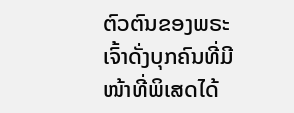ຕົວຕົນຂອງພຣະເຈົ້າດັ່ງບຸກຄົນທີ່ມີໜ້າທີ່ພິເສດໄດ້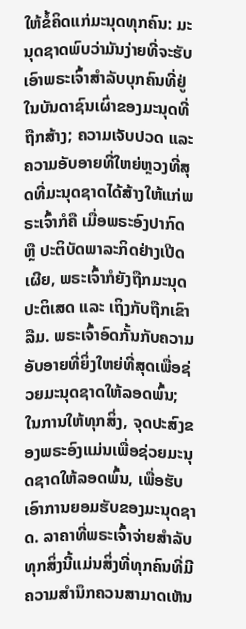ໃຫ້ຂໍ້ຄິດແກ່ມະນຸດທຸກຄົນ: ມະນຸດຊາດພົບວ່າມັນງ່າຍທີ່ຈະຮັບເອົາພຣະເຈົ້າສຳລັບບຸກຄົນທີ່ຢູ່ໃນບັນດາຊົນເຜົ່າຂອງມະນຸດທີ່ຖືກສ້າງ; ຄວາມເຈັບປວດ ແລະ ຄວາມອັບອາຍທີ່ໃຫຍ່ຫຼວງທີ່ສຸດທີ່ມະນຸດຊາດໄດ້ສ້າງໃຫ້ແກ່ພຣະເຈົ້າກໍຄື ເມື່ອພຣະອົງປາກົດ ຫຼື ປະຕິບັດພາລະກິດຢ່າງເປີດເຜີຍ, ພຣະເຈົ້າກໍຍັງຖືກມະນຸດປະຕິເສດ ແລະ ເຖິງກັບຖືກເຂົາລືມ. ພຣະເຈົ້າອົດກັ້ນກັບຄວາມອັບອາຍທີ່ຍິ່ງໃຫຍ່ທີ່ສຸດເພື່ອຊ່ວຍມະນຸດຊາດໃຫ້ລອດພົ້ນ; ໃນການໃຫ້ທຸກສິ່ງ, ຈຸດປະສົງຂອງພຣະອົງແມ່ນເພື່ອຊ່ວຍມະນຸດຊາດໃຫ້ລອດພົ້ນ, ເພື່ອຮັບເອົາການຍອມຮັບຂອງມະນຸດຊາດ. ລາຄາທີ່ພຣະເຈົ້າຈ່າຍສຳລັບທຸກສິ່ງນີ້ແມ່ນສິ່ງທີ່ທຸກຄົນທີ່ມີຄວາມສຳນຶກຄວນສາມາດເຫັນ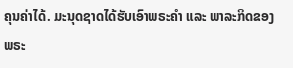ຄຸນຄ່າໄດ້. ມະນຸດຊາດໄດ້ຮັບເອົາພຣະຄຳ ແລະ ພາລະກິດຂອງພຣະ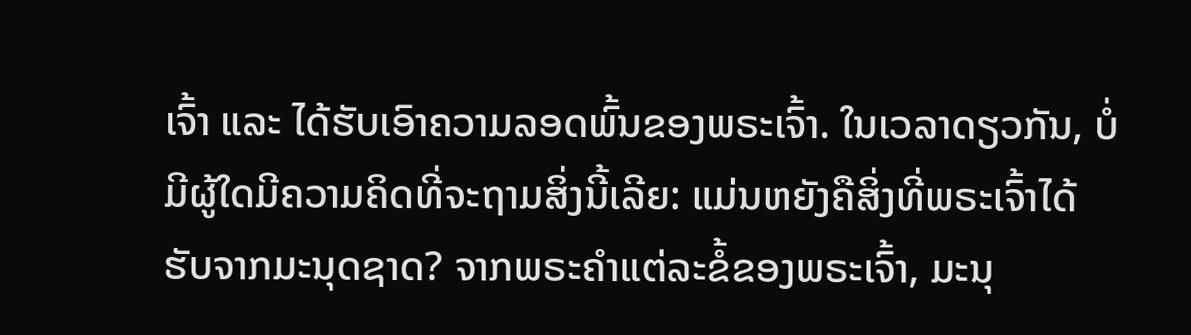ເຈົ້າ ແລະ ໄດ້ຮັບເອົາຄວາມລອດພົ້ນຂອງພຣະເຈົ້າ. ໃນເວລາດຽວກັນ, ບໍ່ມີຜູ້ໃດມີຄວາມຄິດທີ່ຈະຖາມສິ່ງນີ້ເລີຍ: ແມ່ນຫຍັງຄືສິ່ງທີ່ພຣະເຈົ້າໄດ້ຮັບຈາກມະນຸດຊາດ? ຈາກພຣະຄຳແຕ່ລະຂໍ້ຂອງພຣະເຈົ້າ, ມະນຸ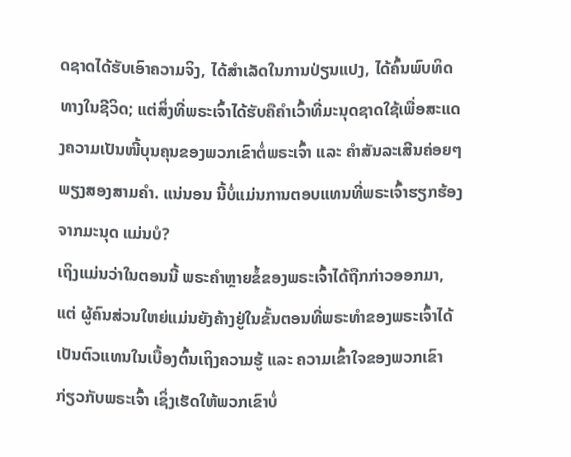ດຊາດໄດ້ຮັບເອົາຄວາມຈິງ, ໄດ້ສຳເລັດໃນການປ່ຽນແປງ, ໄດ້ຄົ້ນພົບທິດທາງໃນຊີວິດ; ແຕ່ສິ່ງທີ່ພຣະເຈົ້າໄດ້ຮັບຄືຄຳເວົ້າທີ່ມະນຸດຊາດໃຊ້ເພື່ອສະແດງຄວາມເປັນໜີ້ບຸນຄຸນຂອງພວກເຂົາຕໍ່ພຣະເຈົ້າ ແລະ ຄຳສັນລະເສີນຄ່ອຍໆພຽງສອງສາມຄໍາ. ແນ່ນອນ ນີ້ບໍ່ແມ່ນການຕອບແທນທີ່ພຣະເຈົ້າຮຽກຮ້ອງຈາກມະນຸດ ແມ່ນບໍ?
ເຖິງແມ່ນວ່າໃນຕອນນີ້ ພຣະຄຳຫຼາຍຂໍ້ຂອງພຣະເຈົ້າໄດ້ຖືກກ່າວອອກມາ, ແຕ່ ຜູ້ຄົນສ່ວນໃຫຍ່ແມ່ນຍັງຄ້າງຢູ່ໃນຂັ້ນຕອນທີ່ພຣະທຳຂອງພຣະເຈົ້າໄດ້ເປັນຕົວແທນໃນເບື້ອງຕົ້ນເຖິງຄວາມຮູ້ ແລະ ຄວາມເຂົ້າໃຈຂອງພວກເຂົາກ່ຽວກັບພຣະເຈົ້າ ເຊິ່ງເຮັດໃຫ້ພວກເຂົາບໍ່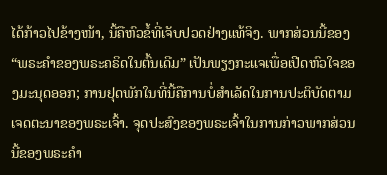ໄດ້ກ້າວໄປຂ້າງໜ້າ, ນີ້ຄືຫົວຂໍ້ທີ່ເຈັບປວດຢ່າງແທ້ຈິງ. ພາກສ່ວນນີ້ຂອງ “ພຣະຄໍາຂອງພຣະຄຣິດໃນຕົ້ນເດີມ” ເປັນພຽງກະແຈເພື່ອເປີດຫົວໃຈຂອງມະນຸດອອກ; ການຢຸດພັກໃນທີ່ນີ້ຄືການບໍ່ສໍາເລັດໃນການປະຕິບັດຕາມເຈດຕະນາຂອງພຣະເຈົ້າ. ຈຸດປະສົງຂອງພຣະເຈົ້າໃນການກ່າວພາກສ່ວນນີ້ຂອງພຣະຄຳ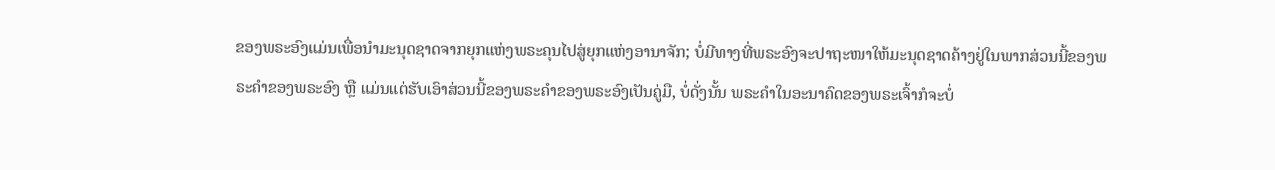ຂອງພຣະອົງແມ່ນເພື່ອນໍາມະນຸດຊາດຈາກຍຸກແຫ່ງພຣະຄຸນໄປສູ່ຍຸກແຫ່ງອານາຈັກ; ບໍ່ມີທາງທີ່ພຣະອົງຈະປາຖະໜາໃຫ້ມະນຸດຊາດຄ້າງຢູ່ໃນພາກສ່ວນນີ້ຂອງພຣະຄຳຂອງພຣະອົງ ຫຼື ແມ່ນແຕ່ຮັບເອົາສ່ວນນີ້ຂອງພຣະຄຳຂອງພຣະອົງເປັນຄູ່ມື, ບໍ່ດັ່ງນັ້ນ ພຣະຄຳໃນອະນາຄົດຂອງພຣະເຈົ້າກໍຈະບໍ່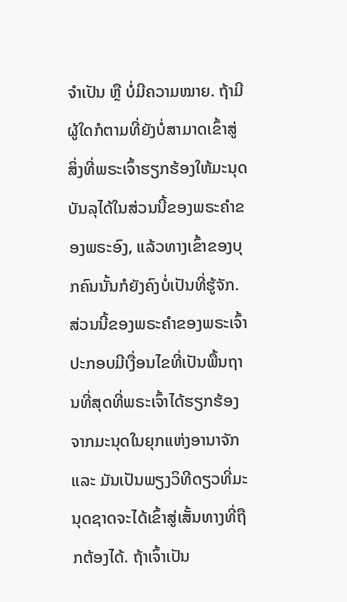ຈຳເປັນ ຫຼື ບໍ່ມີຄວາມໝາຍ. ຖ້າມີຜູ້ໃດກໍຕາມທີ່ຍັງບໍ່ສາມາດເຂົ້າສູ່ສິ່ງທີ່ພຣະເຈົ້າຮຽກຮ້ອງໃຫ້ມະນຸດບັນລຸໄດ້ໃນສ່ວນນີ້ຂອງພຣະຄຳຂອງພຣະອົງ, ແລ້ວທາງເຂົ້າຂອງບຸກຄົນນັ້ນກໍຍັງຄົງບໍ່ເປັນທີ່ຮູ້ຈັກ. ສ່ວນນີ້ຂອງພຣະຄຳຂອງພຣະເຈົ້າປະກອບມີເງື່ອນໄຂທີ່ເປັນພື້ນຖານທີ່ສຸດທີ່ພຣະເຈົ້າໄດ້ຮຽກຮ້ອງຈາກມະນຸດໃນຍຸກແຫ່ງອານາຈັກ ແລະ ມັນເປັນພຽງວິທີດຽວທີ່ມະນຸດຊາດຈະໄດ້ເຂົ້າສູ່ເສັ້ນທາງທີ່ຖືກຕ້ອງໄດ້. ຖ້າເຈົ້າເປັນ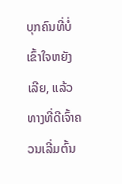ບຸກຄົນທີ່ບໍ່ເຂົ້າໃຈຫຍັງເລີຍ, ແລ້ວທາງທີ່ດີເຈົ້າຄວນເລີ່ມຕົ້ນ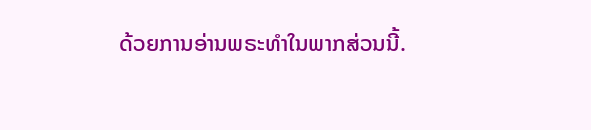ດ້ວຍການອ່ານພຣະທຳໃນພາກສ່ວນນີ້.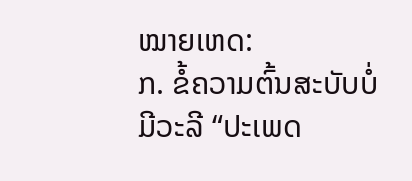ໝາຍເຫດ:
ກ. ຂໍ້ຄວາມຕົ້ນສະບັບບໍ່ມີວະລີ “ປະເພດ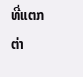ທີ່ແຕກຕ່າ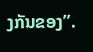ງກັນຂອງ”.